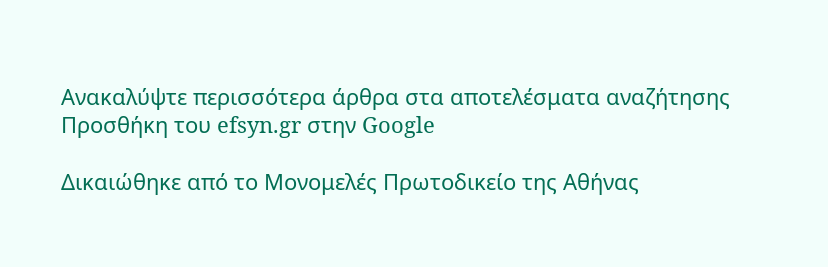Ανακαλύψτε περισσότερα άρθρα στα αποτελέσματα αναζήτησης
Προσθήκη του efsyn.gr στην Google

Δικαιώθηκε από το Μονομελές Πρωτοδικείο της Αθήνας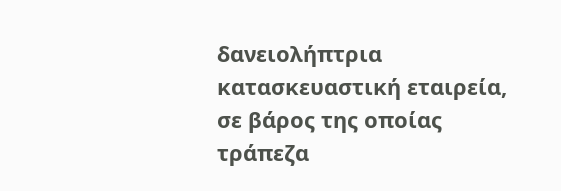δανειολήπτρια κατασκευαστική εταιρεία, σε βάρος της οποίας τράπεζα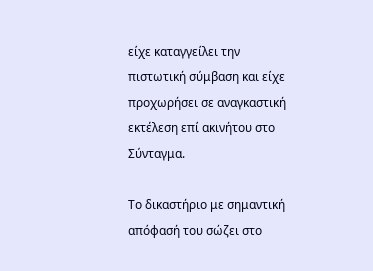είχε καταγγείλει την πιστωτική σύμβαση και είχε προχωρήσει σε αναγκαστική εκτέλεση επί ακινήτου στο Σύνταγμα.

Το δικαστήριο με σημαντική απόφασή του σώζει στο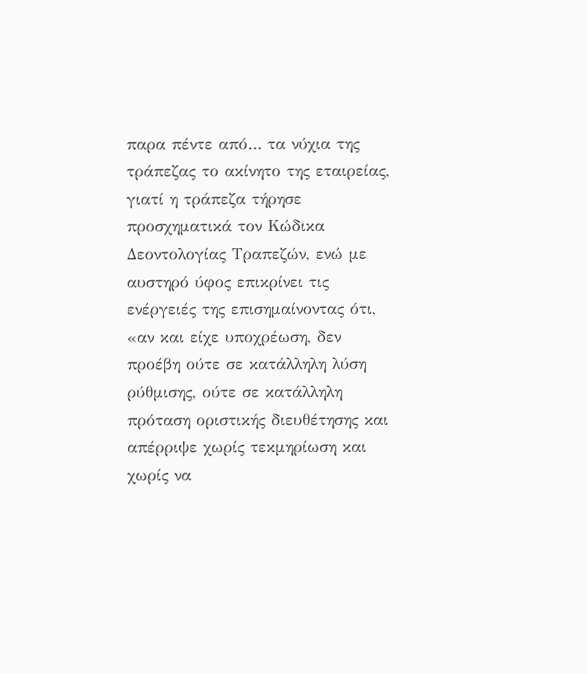παρα πέντε από… τα νύχια της τράπεζας το ακίνητο της εταιρείας, γιατί η τράπεζα τήρησε προσχηματικά τον Κώδικα Δεοντολογίας Τραπεζών, ενώ με αυστηρό ύφος επικρίνει τις ενέργειές της επισημαίνοντας ότι, «αν και είχε υποχρέωση, δεν προέβη ούτε σε κατάλληλη λύση ρύθμισης, ούτε σε κατάλληλη πρόταση οριστικής διευθέτησης και απέρριψε χωρίς τεκμηρίωση και χωρίς να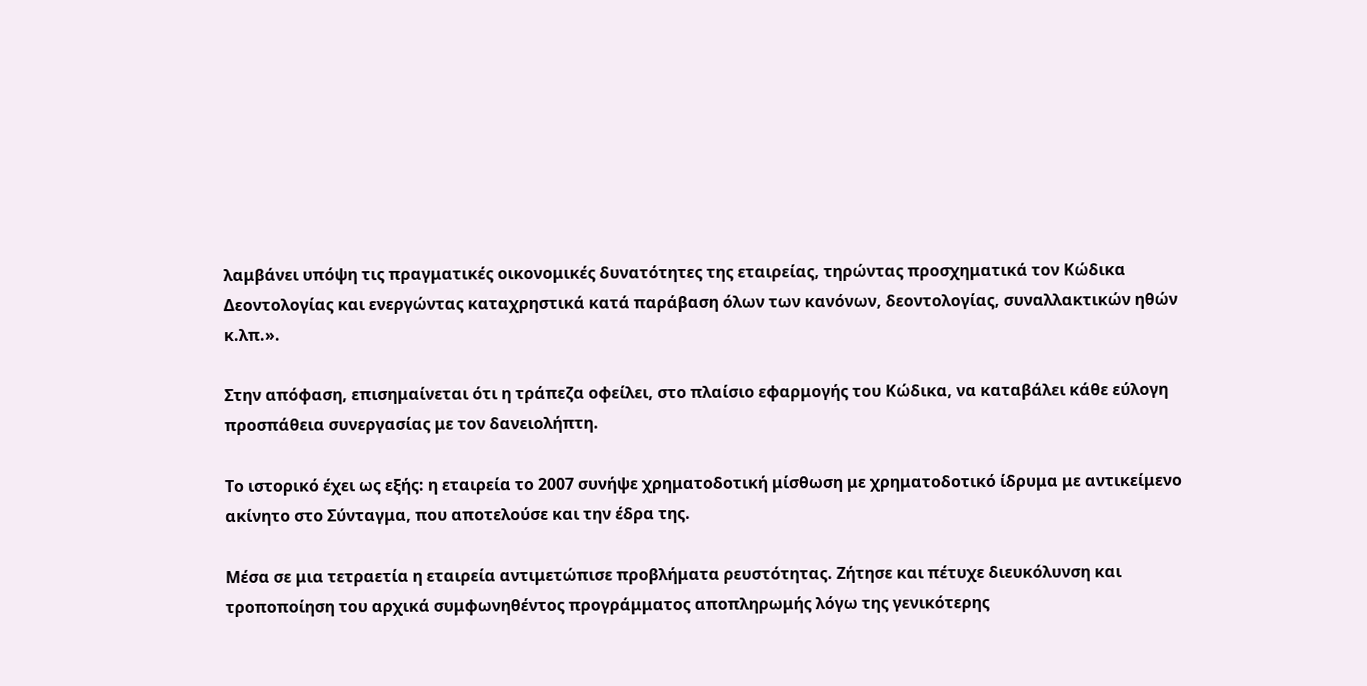λαμβάνει υπόψη τις πραγματικές οικονομικές δυνατότητες της εταιρείας, τηρώντας προσχηματικά τον Κώδικα Δεοντολογίας και ενεργώντας καταχρηστικά κατά παράβαση όλων των κανόνων, δεοντολογίας, συναλλακτικών ηθών κ.λπ.».

Στην απόφαση, επισημαίνεται ότι η τράπεζα οφείλει, στο πλαίσιο εφαρμογής του Κώδικα, να καταβάλει κάθε εύλογη προσπάθεια συνεργασίας με τον δανειολήπτη.

Το ιστορικό έχει ως εξής: η εταιρεία το 2007 συνήψε χρηματοδοτική μίσθωση με χρηματοδοτικό ίδρυμα με αντικείμενο ακίνητο στο Σύνταγμα, που αποτελούσε και την έδρα της.

Μέσα σε μια τετραετία η εταιρεία αντιμετώπισε προβλήματα ρευστότητας. Ζήτησε και πέτυχε διευκόλυνση και τροποποίηση του αρχικά συμφωνηθέντος προγράμματος αποπληρωμής λόγω της γενικότερης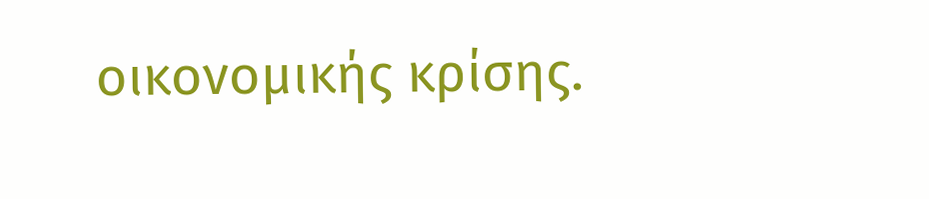οικονομικής κρίσης.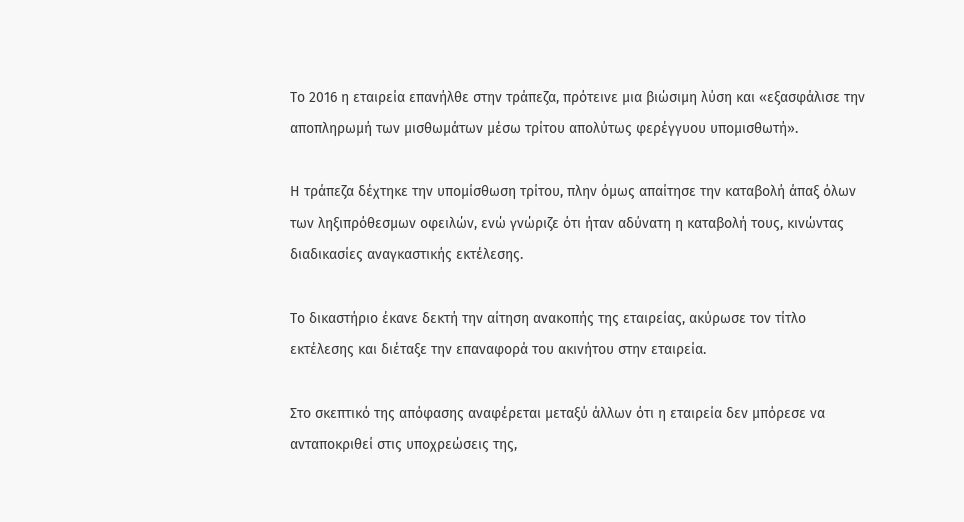Το 2016 η εταιρεία επανήλθε στην τράπεζα, πρότεινε μια βιώσιμη λύση και «εξασφάλισε την αποπληρωμή των μισθωμάτων μέσω τρίτου απολύτως φερέγγυου υπομισθωτή».

Η τράπεζα δέχτηκε την υπομίσθωση τρίτου, πλην όμως απαίτησε την καταβολή άπαξ όλων των ληξιπρόθεσμων οφειλών, ενώ γνώριζε ότι ήταν αδύνατη η καταβολή τους, κινώντας διαδικασίες αναγκαστικής εκτέλεσης.

Το δικαστήριο έκανε δεκτή την αίτηση ανακοπής της εταιρείας, ακύρωσε τον τίτλο εκτέλεσης και διέταξε την επαναφορά του ακινήτου στην εταιρεία.

Στο σκεπτικό της απόφασης αναφέρεται μεταξύ άλλων ότι η εταιρεία δεν μπόρεσε να ανταποκριθεί στις υποχρεώσεις της,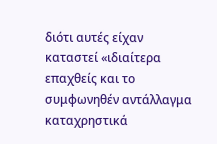διότι αυτές είχαν καταστεί «ιδιαίτερα επαχθείς και το συμφωνηθέν αντάλλαγμα καταχρηστικά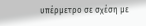υπέρμετρο σε σχέση με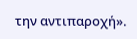την αντιπαροχή».